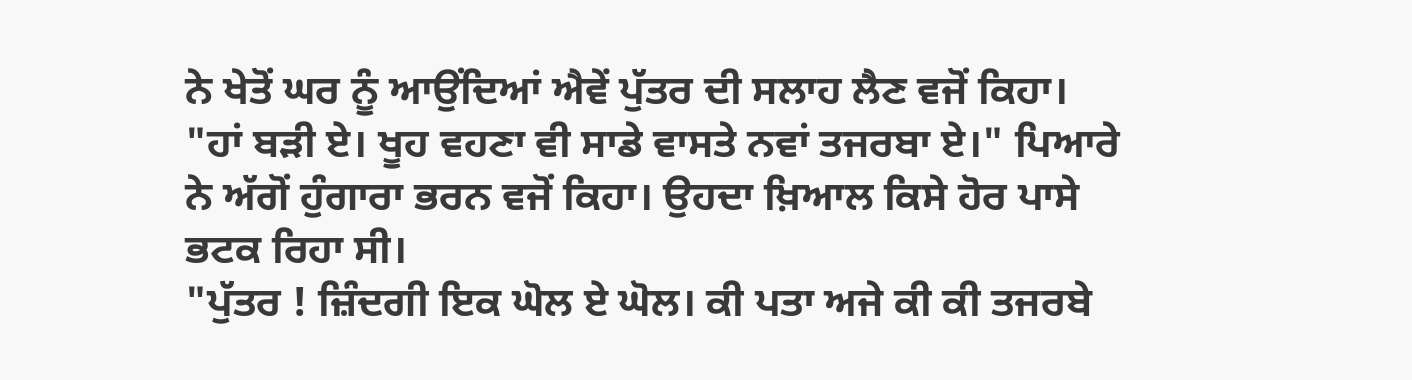ਨੇ ਖੇਤੋਂ ਘਰ ਨੂੰ ਆਉਂਦਿਆਂ ਐਵੇਂ ਪੁੱਤਰ ਦੀ ਸਲਾਹ ਲੈਣ ਵਜੋਂ ਕਿਹਾ।
"ਹਾਂ ਬੜੀ ਏ। ਖੂਹ ਵਹਣਾ ਵੀ ਸਾਡੇ ਵਾਸਤੇ ਨਵਾਂ ਤਜਰਬਾ ਏ।" ਪਿਆਰੇ ਨੇ ਅੱਗੋਂ ਹੁੰਗਾਰਾ ਭਰਨ ਵਜੋਂ ਕਿਹਾ। ਉਹਦਾ ਖ਼ਿਆਲ ਕਿਸੇ ਹੋਰ ਪਾਸੇ ਭਟਕ ਰਿਹਾ ਸੀ।
"ਪੁੱਤਰ ! ਜ਼ਿੰਦਗੀ ਇਕ ਘੋਲ ਏ ਘੋਲ। ਕੀ ਪਤਾ ਅਜੇ ਕੀ ਕੀ ਤਜਰਬੇ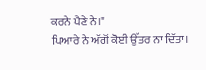ਕਰਨੇ ਪੈਣੇ ਨੇ।"
ਪਿਆਰੇ ਨੇ ਅੱਗੋਂ ਕੋਈ ਉੱਤਰ ਨਾ ਦਿੱਤਾ।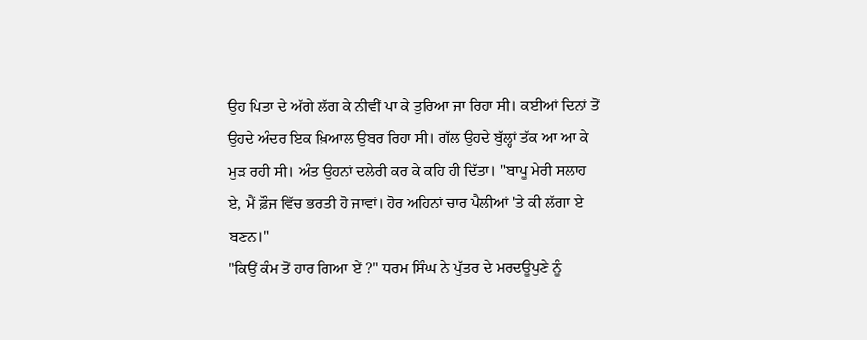ਉਹ ਪਿਤਾ ਦੇ ਅੱਗੇ ਲੱਗ ਕੇ ਨੀਵੀਂ ਪਾ ਕੇ ਤੁਰਿਆ ਜਾ ਰਿਹਾ ਸੀ। ਕਈਆਂ ਦਿਨਾਂ ਤੋਂ ਉਹਦੇ ਅੰਦਰ ਇਕ ਖ਼ਿਆਲ ਉਬਰ ਰਿਹਾ ਸੀ। ਗੱਲ ਉਹਦੇ ਬੁੱਲ੍ਹਾਂ ਤੱਕ ਆ ਆ ਕੇ ਮੁੜ ਰਹੀ ਸੀ। ਅੰਤ ਉਹਨਾਂ ਦਲੇਰੀ ਕਰ ਕੇ ਕਹਿ ਹੀ ਦਿੱਤਾ। "ਬਾਪੂ ਮੇਰੀ ਸਲਾਹ ਏ, ਮੈਂ ਫ਼ੌਜ ਵਿੱਚ ਭਰਤੀ ਹੋ ਜਾਵਾਂ। ਹੋਰ ਅਹਿਨਾਂ ਚਾਰ ਪੈਲੀਆਂ 'ਤੇ ਕੀ ਲੱਗਾ ਏ ਬਣਨ।"
"ਕਿਉਂ ਕੰਮ ਤੋਂ ਹਾਰ ਗਿਆ ਏਂ ?" ਧਰਮ ਸਿੰਘ ਨੇ ਪੁੱਤਰ ਦੇ ਮਰਦਊਪੁਣੇ ਨੂੰ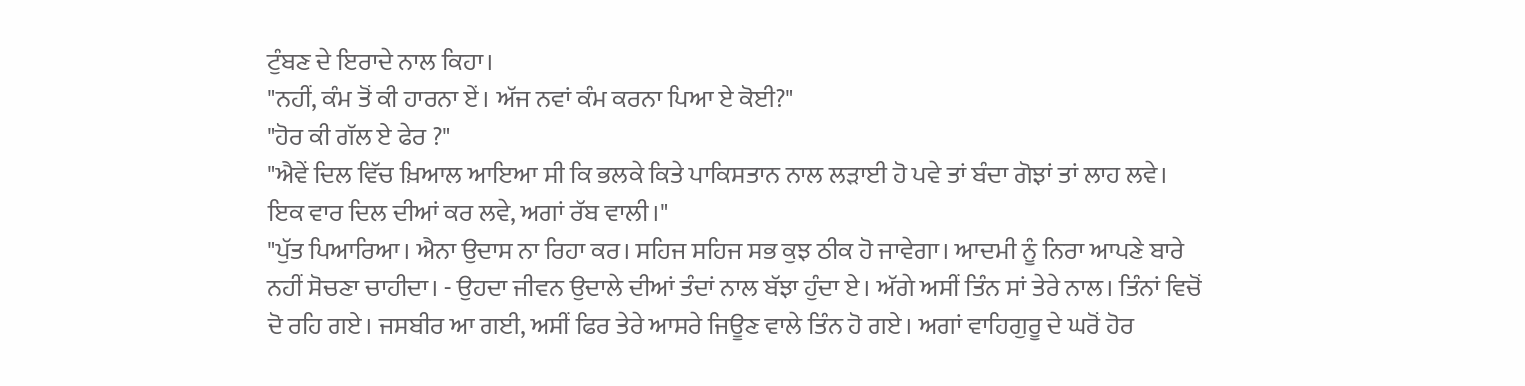ਟੁੰਬਣ ਦੇ ਇਰਾਦੇ ਨਾਲ ਕਿਹਾ।
"ਨਹੀਂ, ਕੰਮ ਤੋਂ ਕੀ ਹਾਰਨਾ ਏਂ। ਅੱਜ ਨਵਾਂ ਕੰਮ ਕਰਨਾ ਪਿਆ ਏ ਕੋਈ?"
"ਹੋਰ ਕੀ ਗੱਲ ਏ ਫੇਰ ?"
"ਐਵੇਂ ਦਿਲ ਵਿੱਚ ਖ਼ਿਆਲ ਆਇਆ ਸੀ ਕਿ ਭਲਕੇ ਕਿਤੇ ਪਾਕਿਸਤਾਨ ਨਾਲ ਲੜਾਈ ਹੋ ਪਵੇ ਤਾਂ ਬੰਦਾ ਗੋਝਾਂ ਤਾਂ ਲਾਹ ਲਵੇ। ਇਕ ਵਾਰ ਦਿਲ ਦੀਆਂ ਕਰ ਲਵੇ, ਅਗਾਂ ਰੱਬ ਵਾਲੀ।"
"ਪੁੱਤ ਪਿਆਰਿਆ। ਐਨਾ ਉਦਾਸ ਨਾ ਰਿਹਾ ਕਰ। ਸਹਿਜ ਸਹਿਜ ਸਭ ਕੁਝ ਠੀਕ ਹੋ ਜਾਵੇਗਾ। ਆਦਮੀ ਨੂੰ ਨਿਰਾ ਆਪਣੇ ਬਾਰੇ ਨਹੀਂ ਸੋਚਣਾ ਚਾਹੀਦਾ। - ਉਹਦਾ ਜੀਵਨ ਉਦਾਲੇ ਦੀਆਂ ਤੰਦਾਂ ਨਾਲ ਬੱਝਾ ਹੁੰਦਾ ਏ। ਅੱਗੇ ਅਸੀਂ ਤਿੰਨ ਸਾਂ ਤੇਰੇ ਨਾਲ। ਤਿੰਨਾਂ ਵਿਚੋਂ ਦੋ ਰਹਿ ਗਏ। ਜਸਬੀਰ ਆ ਗਈ, ਅਸੀਂ ਫਿਰ ਤੇਰੇ ਆਸਰੇ ਜਿਊਣ ਵਾਲੇ ਤਿੰਨ ਹੋ ਗਏ। ਅਗਾਂ ਵਾਹਿਗੁਰੂ ਦੇ ਘਰੋਂ ਹੋਰ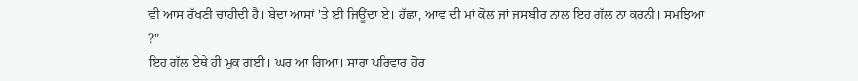ਵੀ ਆਸ ਰੱਖਣੀ ਚਾਹੀਦੀ ਹੈ। ਬੇਦਾ ਆਸਾਂ 'ਤੇ ਈ ਜਿਊਂਦਾ ਏ। ਹੱਛਾ, ਆਵ ਦੀ ਮਾਂ ਕੋਲ ਜਾਂ ਜਸਬੀਰ ਨਾਲ ਇਹ ਗੱਲ ਨਾ ਕਰਨੀ। ਸਮਝਿਆ ?"
ਇਹ ਗੱਲ ਏਥੇ ਹੀ ਮੁਕ ਗਈ। ਘਰ ਆ ਗਿਆ। ਸਾਰਾ ਪਰਿਵਾਰ ਹੋਰ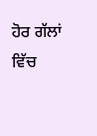ਹੋਰ ਗੱਲਾਂ ਵਿੱਚ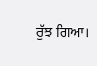ਰੁੱਝ ਗਿਆ।